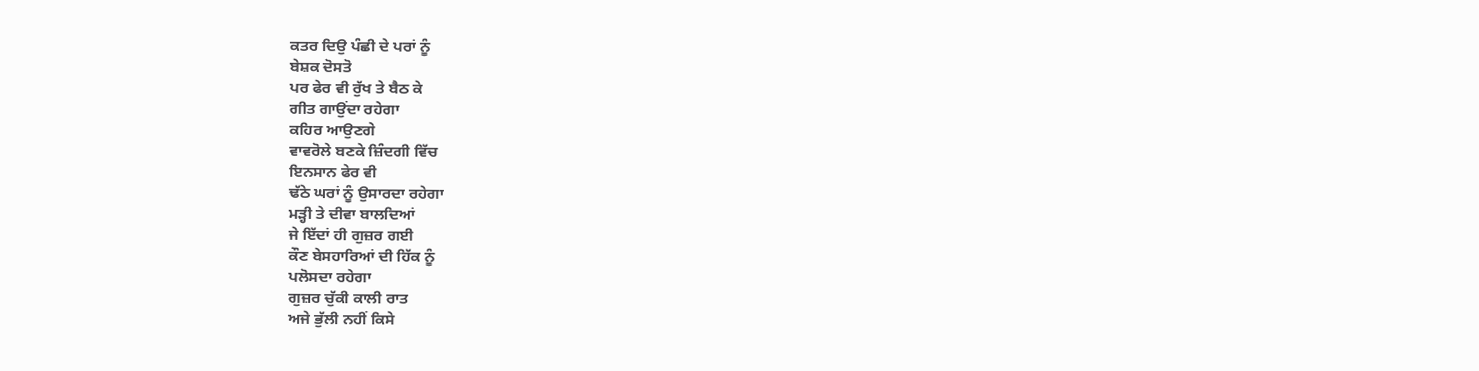ਕਤਰ ਦਿਉ ਪੰਛੀ ਦੇ ਪਰਾਂ ਨੂੰ
ਬੇਸ਼ਕ ਦੋਸਤੋ
ਪਰ ਫੇਰ ਵੀ ਰੁੱਖ ਤੇ ਬੈਠ ਕੇ
ਗੀਤ ਗਾਉਂਦਾ ਰਹੇਗਾ
ਕਹਿਰ ਆਉਣਗੇ
ਵਾਵਰੋਲੇ ਬਣਕੇ ਜ਼ਿੰਦਗੀ ਵਿੱਚ
ਇਨਸਾਨ ਫੇਰ ਵੀ
ਢੱਠੇ ਘਰਾਂ ਨੂੰ ਉਸਾਰਦਾ ਰਹੇਗਾ
ਮੜ੍ਹੀ ਤੇ ਦੀਵਾ ਬਾਲਦਿਆਂ
ਜੇ ਇੱਦਾਂ ਹੀ ਗੁਜ਼ਰ ਗਈ
ਕੌਣ ਬੇਸਹਾਰਿਆਂ ਦੀ ਹਿੱਕ ਨੂੰ
ਪਲੋਸਦਾ ਰਹੇਗਾ
ਗੁਜ਼ਰ ਚੁੱਕੀ ਕਾਲੀ ਰਾਤ
ਅਜੇ ਭੁੱਲੀ ਨਹੀਂ ਕਿਸੇ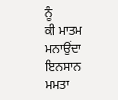ਨੂੰ
ਕੀ ਮਾਤਮ ਮਨਾਉਂਦਾ ਇਨਸਾਨ
ਮਮਤਾ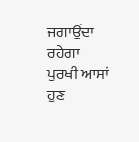ਜਗਾਉਂਦਾ ਰਹੇਗਾ
ਪੁਰਖੀ ਆਸਾਂ ਹੁਣ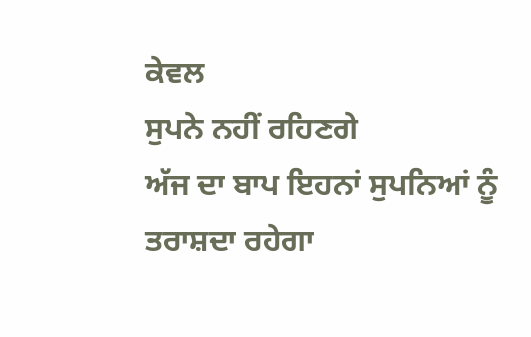ਕੇਵਲ
ਸੁਪਨੇ ਨਹੀਂ ਰਹਿਣਗੇ
ਅੱਜ ਦਾ ਬਾਪ ਇਹਨਾਂ ਸੁਪਨਿਆਂ ਨੂੰ
ਤਰਾਸ਼ਦਾ ਰਹੇਗਾ